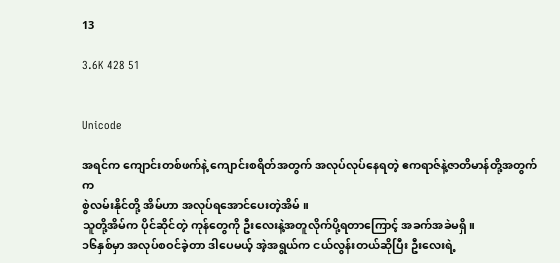13

3.6K 428 51


Unicode

အရင်က ကျောင်းတစ်ဖက်နဲ့ ကျောင်းစရိတ်အတွက် အလုပ်လုပ်နေရတဲ့ ဧကရာဇ်နဲ့ဇာတိမာန်တို့အတွက်က
စွဲလမ်းနိုင်တို့ အိမ်ဟာ အလုပ်ရအောင်ပေးတဲ့အိမ် ။
သူတို့အိမ်က ပိုင်ဆိုင်တဲ့ ကုန်တွေကို ဦးလေးနဲ့အတူလိုက်ပို့ရတာကြောင့် အခက်အခဲမရှိ။
၁၆နှစ်မှာ အလုပ်စဝင်ခဲ့တာ ဒါပေမယ့် အဲ့အရွယ်က ငယ်လွန်းတယ်ဆိုပြီး ဦးလေးရဲ့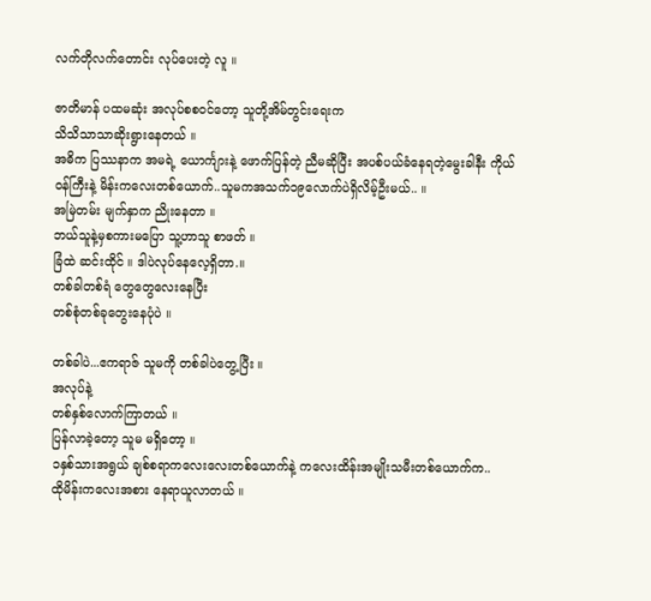လက်တိုလက်တောင်း လုပ်ပေးတဲ့ လူ ။

ဇာတိမာန် ပထမဆုံး အလုပ်စစဝင်တော့ သူတို့အိမ်တွင်းရေးက
သိသိသာသာဆိုးရွားနေတယ် ။
အဓိက ပြဿနာက အမရဲ့ ယောင်္ကျားနဲ့ ဖောက်ပြန်တဲ့ ညီမဆိုပြီး အပစ်ပယ်ခံ‌နေရတဲ့မွေးခါနီး ကိုယ်ဝန်ကြီးနဲ့ မိန်းကလေးတစ်ယောက်..သူမကအသက်၁၉လောက်ပဲရှိလိမ့်ဦးမယ်.. ။
အမြဲတမ်း မျက်နှာက ညိုးနေတာ ။
ဘယ်သူနဲ့မှစကားမပြော သူ့ဟာသူ စာဖတ် ။
ခြံထဲ ဆင်းထိုင် ။ ဒါပဲလုပ်နေလေ့ရှိတာ.။
တစ်ခါတစ်ရံ တွေတွေလေးနေပြီး
တစ်စုံတစ်ခုတွေးနေပုံပဲ ။

တစ်ခါပဲ...ဧကရာဇ် သူမကို တစ်ခါပဲတွေ့ပြီး ။
အလုပ်နဲ့
တစ်နှစ်လောက်ကြာတယ် ။
ပြန်လာခဲ့တော့ သူမ မရှိတော့ ။
၁နှစ်သားအရွယ် ချစ်စရာကလေးလေးတစ်ယောက်နဲ့ ကလေးထိန်းအမျိုးသမီးတစ်ယောက်က..
ထိုမိန်းကလေးအစား နေရာယူလာတယ် ။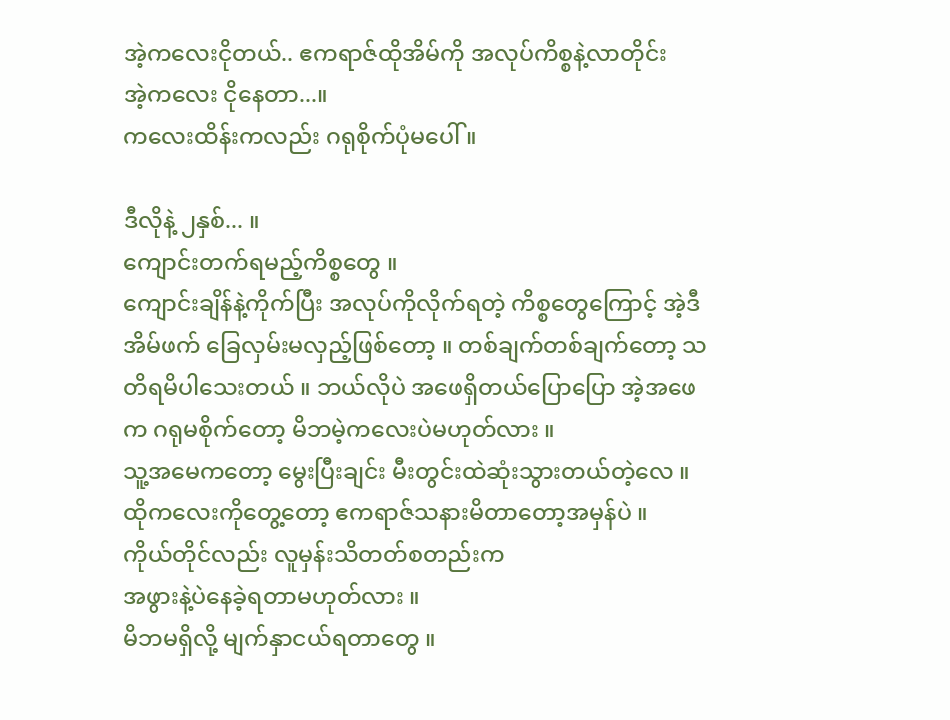အဲ့ကလေးငိုတယ်.. ဧကရာဇ်ထိုအိမ်ကို အလုပ်ကိစ္စနဲ့လာတိုင်း
အဲ့ကလေး ငိုနေတာ...။
ကလေးထိန်းကလည်း ဂရုစိုက်ပုံမပေါ် ။

ဒီလိုနဲ့ ၂နှစ်... ။
ကျောင်းတက်ရမည့်ကိစ္စတွေ ။
ကျောင်းချိန်နဲ့ကိုက်ပြီး အလုပ်ကိုလိုက်ရတဲ့ ကိစ္စတွေကြောင့် အဲ့ဒီအိမ်ဖက် ခြေလှမ်းမလှည့်ဖြစ်တော့ ။ တစ်ချက်တစ်ချက်တော့ သတိရမိပါသေးတယ် ။ ဘယ်လိုပဲ အဖေရှိတယ်ပြောပြော အဲ့အဖေက ဂရုမစိုက်တော့ မိဘမဲ့ကလေးပဲမဟုတ်လား ။
သူ့အမေကတော့ ‌မွေးပြီးချင်း မီးတွင်းထဲဆုံးသွားတယ်တဲ့လေ ။
ထိုကလေးကိုတွေ့တော့ ဧကရာဇ်သနားမိတာတော့အမှန်ပဲ ။
ကိုယ်တိုင်လည်း လူမှန်းသိတတ်စတည်းက
အဖွားနဲ့ပဲနေခဲ့ရတာမဟုတ်လား ။
မိဘမရှိလို့ မျက်နှာငယ်ရတာတွေ ။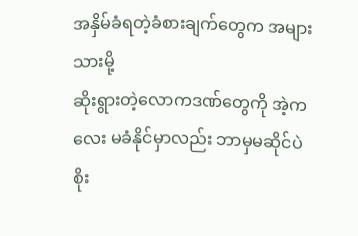အနှိမ်ခံရတဲ့ခံစားချက်တွေက အများသားမို့
ဆိုးရွားတဲ့လောကဒဏ်တွေကို အဲ့ကလေး မခံနိုင်မှာလည်း ဘာမှမဆိုင်ပဲ
စိုး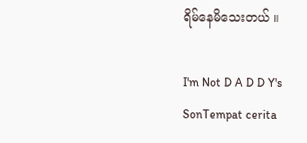ရိမ်နေမိသေးတယ် ။

I'm Not D A D D Y's SonTempat cerita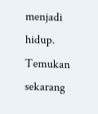menjadi hidup. Temukan sekarang